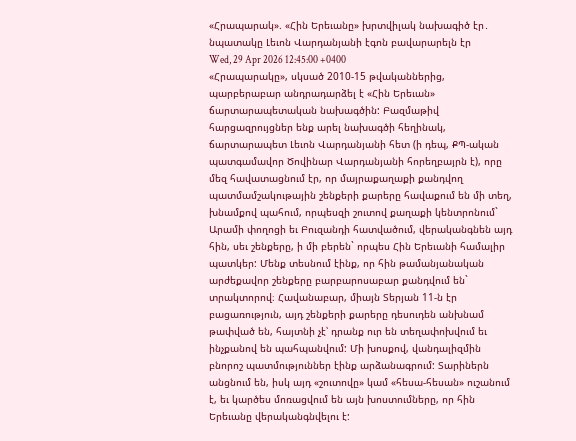«Հրապարակ». «Հին Երեւանը» խրտվիլակ նախագիծ էր․ նպատակը Լեւոն Վարդանյանի էգոն բավարարելն էր
Wed, 29 Apr 2026 12:45:00 +0400
«Հրապարակը», սկսած 2010-15 թվականներից, պարբերաբար անդրադարձել է «Հին Երեւան» ճարտարապետական նախագծին: Բազմաթիվ հարցազրույցներ ենք արել նախագծի հեղինակ, ճարտարապետ Լեւոն Վարդանյանի հետ (ի դեպ, ՔՊ-ական պատգամավոր Ծովինար Վարդանյանի հորեղբայրն է), որը մեզ հավատացնում էր, որ մայրաքաղաքի քանդվող պատմամշակութային շենքերի քարերը հավաքում են մի տեղ, խնամքով պահում, որպեսզի շուտով քաղաքի կենտրոնում` Արամի փողոցի եւ Բուզանդի հատվածում, վերականգնեն այդ հին, սեւ շենքերը, ի մի բերեն` որպես Հին Երեւանի համալիր պատկեր: Մենք տեսնում էինք, որ հին թամանյանական արժեքավոր շենքերը բարբարոսաբար քանդվում են` տրակտորով։ Հավանաբար, միայն Տերյան 11-ն էր բացառություն, այդ շենքերի քարերը դեսուդեն անխնամ թափված են, հայտնի չէ՝ դրանք ուր են տեղափոխվում եւ ինչքանով են պահպանվում: Մի խոսքով, վանդալիզմին բնորոշ պատմություններ էինք արձանագրում: Տարիներն անցնում են, իսկ այդ «շուտովը» կամ «հեսա-հեսան» ուշանում է, եւ կարծես մոռացվում են այն խոստումները, որ հին Երեւանը վերականգնվելու է: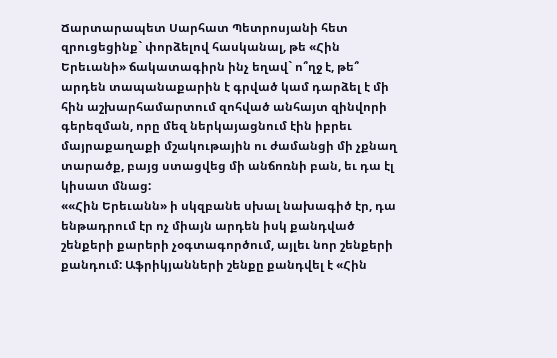Ճարտարապետ Սարհատ Պետրոսյանի հետ զրուցեցինք` փորձելով հասկանալ, թե «Հին Երեւանի» ճակատագիրն ինչ եղավ` ո՞ղջ է, թե՞ արդեն տապանաքարին է գրված կամ դարձել է մի հին աշխարհամարտում զոհված անհայտ զինվորի գերեզման, որը մեզ ներկայացնում էին իբրեւ մայրաքաղաքի մշակութային ու ժամանցի մի չքնաղ տարածք, բայց ստացվեց մի անճոռնի բան, եւ դա էլ կիսատ մնաց:
««Հին Երեւանն» ի սկզբանե սխալ նախագիծ էր, դա ենթադրում էր ոչ միայն արդեն իսկ քանդված շենքերի քարերի չօգտագործում, այլեւ նոր շենքերի քանդում: Աֆրիկյանների շենքը քանդվել է «Հին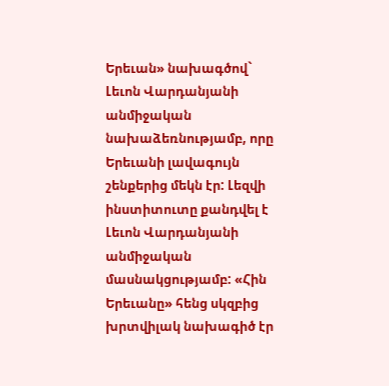Երեւան» նախագծով` Լեւոն Վարդանյանի անմիջական նախաձեռնությամբ, որը Երեւանի լավագույն շենքերից մեկն էր: Լեզվի ինստիտուտը քանդվել է Լեւոն Վարդանյանի անմիջական մասնակցությամբ: «Հին Երեւանը» հենց սկզբից խրտվիլակ նախագիծ էր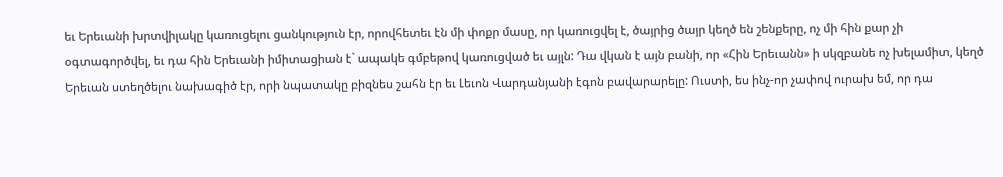եւ Երեւանի խրտվիլակը կառուցելու ցանկություն էր, որովհետեւ էն մի փոքր մասը, որ կառուցվել է, ծայրից ծայր կեղծ են շենքերը, ոչ մի հին քար չի օգտագործվել, եւ դա հին Երեւանի իմիտացիան է` ապակե գմբեթով կառուցված եւ այլն: Դա վկան է այն բանի, որ «Հին Երեւանն» ի սկզբանե ոչ խելամիտ, կեղծ Երեւան ստեղծելու նախագիծ էր, որի նպատակը բիզնես շահն էր եւ Լեւոն Վարդանյանի էգոն բավարարելը: Ուստի, ես ինչ-որ չափով ուրախ եմ, որ դա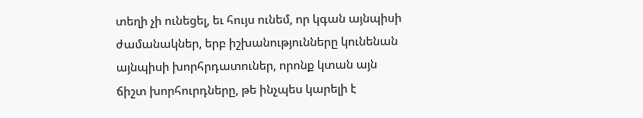տեղի չի ունեցել, եւ հույս ունեմ, որ կգան այնպիսի ժամանակներ, երբ իշխանությունները կունենան այնպիսի խորհրդատուներ, որոնք կտան այն ճիշտ խորհուրդները, թե ինչպես կարելի է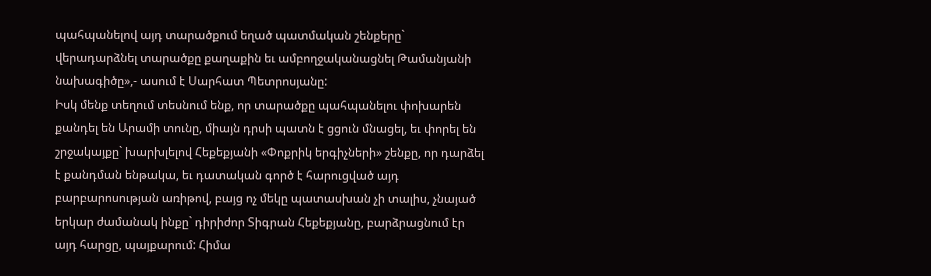պահպանելով այդ տարածքում եղած պատմական շենքերը` վերադարձնել տարածքը քաղաքին եւ ամբողջականացնել Թամանյանի նախագիծը»,- ասում է Սարհատ Պետրոսյանը:
Իսկ մենք տեղում տեսնում ենք, որ տարածքը պահպանելու փոխարեն քանդել են Արամի տունը, միայն դրսի պատն է ցցուն մնացել, եւ փորել են շրջակայքը` խարխլելով Հեքեքյանի «Փոքրիկ երգիչների» շենքը, որ դարձել է քանդման ենթակա, եւ դատական գործ է հարուցված այդ բարբարոսության առիթով, բայց ոչ մեկը պատասխան չի տալիս, չնայած երկար ժամանակ ինքը` դիրիժոր Տիգրան Հեքեքյանը, բարձրացնում էր այդ հարցը, պայքարում: Հիմա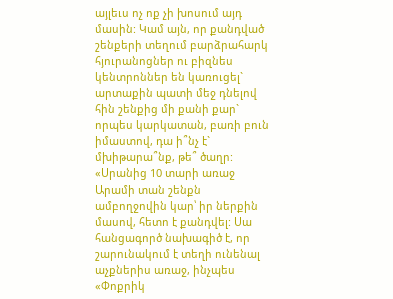այլեւս ոչ ոք չի խոսում այդ մասին: Կամ այն, որ քանդված շենքերի տեղում բարձրահարկ հյուրանոցներ ու բիզնես կենտրոններ են կառուցել` արտաքին պատի մեջ դնելով հին շենքից մի քանի քար` որպես կարկատան, բառի բուն իմաստով, դա ի՞նչ է` մխիթարա՞նք, թե՞ ծաղր: «Սրանից 10 տարի առաջ Արամի տան շենքն ամբողջովին կար՝ իր ներքին մասով, հետո է քանդվել: Սա հանցագործ նախագիծ է, որ շարունակում է տեղի ունենալ աչքներիս առաջ, ինչպես «Փոքրիկ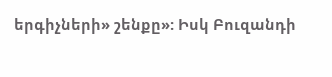երգիչների» շենքը»: Իսկ Բուզանդի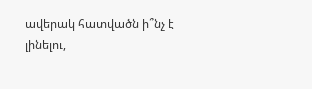ավերակ հատվածն ի՞նչ է լինելու,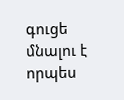գուցե մնալու է որպես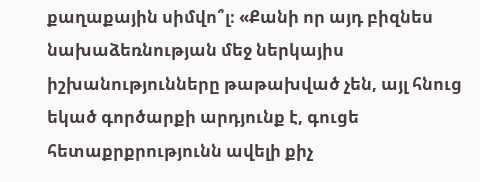քաղաքային սիմվո՞լ։ «Քանի որ այդ բիզնես նախաձեռնության մեջ ներկայիս իշխանությունները թաթախված չեն, այլ հնուց եկած գործարքի արդյունք է, գուցե հետաքրքրությունն ավելի քիչ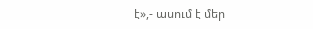է»,- ասում է մեր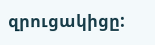զրուցակիցը: